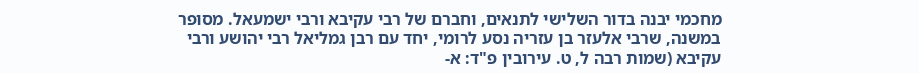מחכמי יבנה בדור השלישי לתנאים, וחברם של רבי עקיבא ורבי ישמעאל. מסופר במשנה, שרבי אלעזר בן עזריה נסע לרומי, יחד עם רבן גמליאל רבי יהושע ורבי עקיבא (שמות רבה ל, ט. עירובין פ"ד: א-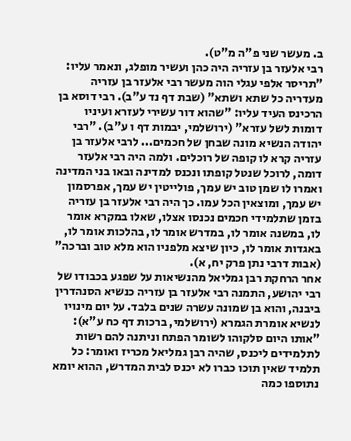ב. מעשר שני פ"ה מ"ט).
רבי אלעזר בן עזריה היה כהן ועשיר מופלג, ונאמר עליו: "תריסר אלפי עגלי הוה מעשר רבי אלעזר בן עזריה מעדריה כל שתא ושתא" (שבת דף נד ע"ב). רבי דוסא בן הרכינס העיד עליו: "שהוא דור עשירי לעזרא ועיניו דומות לשל עזרא" (ירושלמי, יבמות דף ו ע"ב). "רבי יהודה הנשיא מונה שבחן של חכמים... לרבי אלעזר בן עזריה קרא לו קופה של רוכלים. ולמה היה רבי אלעזר דומה, לרוכל שנטל קופתו ונכנס למדינה ובאו בני המדינה ואמרו לו שמן טוב יש עמך, פולייטין יש עמך, אפרסמון יש עמך, ומוצאין הכל עמו. כך היה רבי אלעזר בן עזריה בזמן שתלמידי חכמים נכנסו אצלו, שאלו במקרא אומר לו, במשנה אומר לו, במדרש אומר לו, בהלכות אומר לו, באגדות אומר לו, כיון שיצא מלפניו הוא מלא טוב וברכה" (אבות דרבי נתן פרק יח, א).
אחר הרחקת רבן גמליאל מהנשיאות על שפגע בכבודו של רבי יהושע, התמנה רבי אלעזר בן עזריה כנשיא הסנהדרין ביבנה, והוא בן שמונה עשרה שנים בלבד. על יום מינויו לנשיא אומרת הגמרא (ירושלמי, ברכות דף כח ע"א): "אותו היום סלקוהו לשומר הפתח וניתנה להם רשות לתלמידים ליכנס, שהיה רבן גמליאל מכריז ואומר: כל תלמיד שאין תוכו כברו לא יכנס לבית המדרש, ההוא יומא נתוספו כמה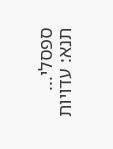ספסלי... תנא: עדויות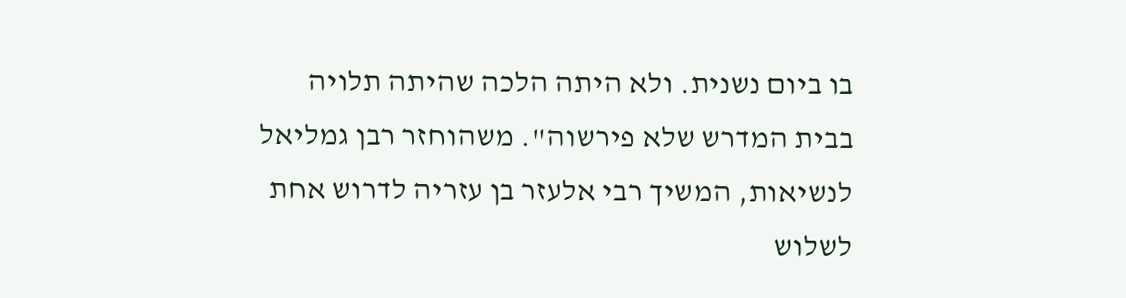בו ביום נשנית. ולא היתה הלכה שהיתה תלויה בבית המדרש שלא פירשוה". משהוחזר רבן גמליאל לנשיאות, המשיך רבי אלעזר בן עזריה לדרוש אחת לשלוש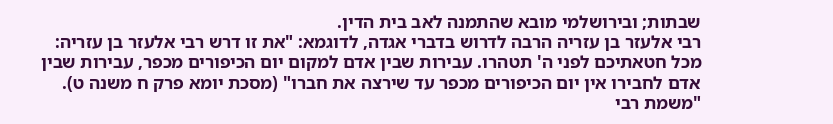שבתות; ובירושלמי מובא שהתמנה לאב בית הדין.
רבי אלעזר בן עזריה הרבה לדרוש בדברי אגדה, לדוגמא: "את זו דרש רבי אלעזר בן עזריה: מכל חטאתיכם לפני ה' תטהרו. עבירות שבין אדם למקום יום הכיפורים מכפר, עבירות שבין אדם לחבירו אין יום הכיפורים מכפר עד שירצה את חברו" (מסכת יומא פרק ח משנה ט). "משמת רבי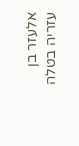אלעזר בן עזריה בטלה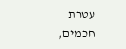עטרת חכמים,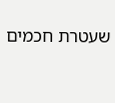שעטרת חכמים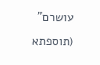עושרם" (תוספתא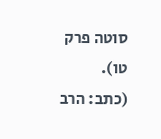סוטה פרק טו).
(כתב: הרב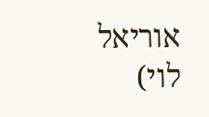אוריאל לוי)